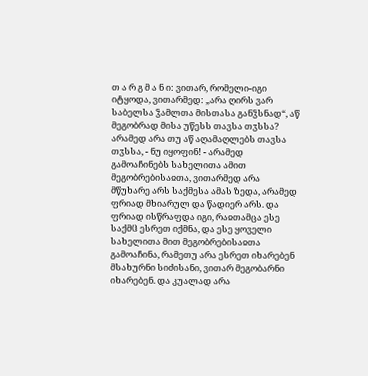თ ა რ გ მ ა ნ ი: ვითარ, რომელი-იგი იტყოდა, ვითარმედ: „არა ღირს ვარ საბელსა ჴამლთა მისთასა განჴსნად“, აწ მეგობრად მისა უწესს თავსა თჳსსა? არამედ არა თუ აწ აღამაღლებს თავსა თჳსსა, - ნუ იყოფინ! - არამედ გამოაჩინებს სახელითა ამით მეგობრებისაჲთა, ვითარმედ არა მწუხარე არს საქმესა ამას ზედა, არამედ ფრიად მხიარულ და წადიერ არს. და ფრიად ისწრაფდა იგი, რაჲთამცა ესე საქმჱ ესრეთ იქმნა, და ესე ყოველი სახელითა მით მეგობრებისაჲთა გამოაჩინა, რამეთუ არა ესრეთ იხარებენ მსახურნი სიძისანი, ვითარ მეგობარნი იხარებენ. და კუალად არა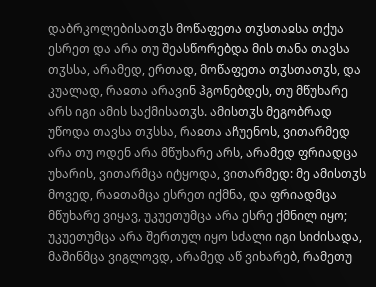დაბრკოლებისათჳს მოწაფეთა თჳსთაჲსა თქუა ესრეთ და არა თუ შეასწორებდა მის თანა თავსა თჳსსა, არამედ, ერთად, მოწაფეთა თჳსთათჳს, და კუალად, რაჲთა არავინ ჰგონებდეს, თუ მწუხარე არს იგი ამის საქმისათჳს. ამისთჳს მეგობრად უწოდა თავსა თჳსსა, რაჲთა აჩუენოს, ვითარმედ არა თუ ოდენ არა მწუხარე არს, არამედ ფრიადცა უხარის, ვითარმცა იტყოდა, ვითარმედ: მე ამისთჳს მოვედ, რაჲთამცა ესრეთ იქმნა, და ფრიადმცა მწუხარე ვიყავ, უკუეთუმცა არა ესრე ქმნილ იყო; უკუეთუმცა არა შერთულ იყო სძალი იგი სიძისადა, მაშინმცა ვიგლოვდ, არამედ აწ ვიხარებ, რამეთუ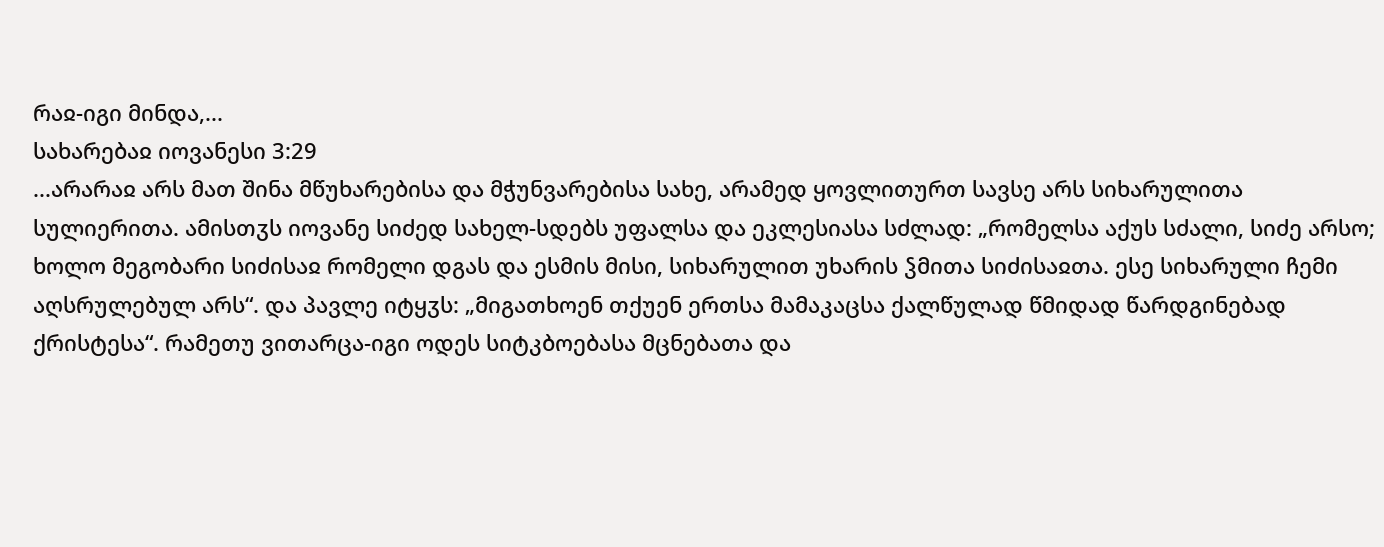რაჲ-იგი მინდა,...
სახარებაჲ იოვანესი 3:29
...არარაჲ არს მათ შინა მწუხარებისა და მჭუნვარებისა სახე, არამედ ყოვლითურთ სავსე არს სიხარულითა სულიერითა. ამისთჳს იოვანე სიძედ სახელ-სდებს უფალსა და ეკლესიასა სძლად: „რომელსა აქუს სძალი, სიძე არსო; ხოლო მეგობარი სიძისაჲ რომელი დგას და ესმის მისი, სიხარულით უხარის ჴმითა სიძისაჲთა. ესე სიხარული ჩემი აღსრულებულ არს“. და პავლე იტყჳს: „მიგათხოენ თქუენ ერთსა მამაკაცსა ქალწულად წმიდად წარდგინებად ქრისტესა“. რამეთუ ვითარცა-იგი ოდეს სიტკბოებასა მცნებათა და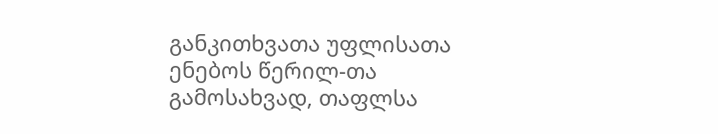განკითხვათა უფლისათა ენებოს წერილ-თა გამოსახვად, თაფლსა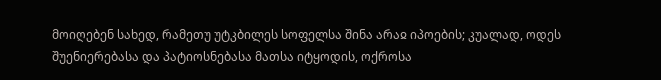მოიღებენ სახედ, რამეთუ უტკბილეს სოფელსა შინა არაჲ იპოების; კუალად, ოდეს შუენიერებასა და პატიოსნებასა მათსა იტყოდის, ოქროსა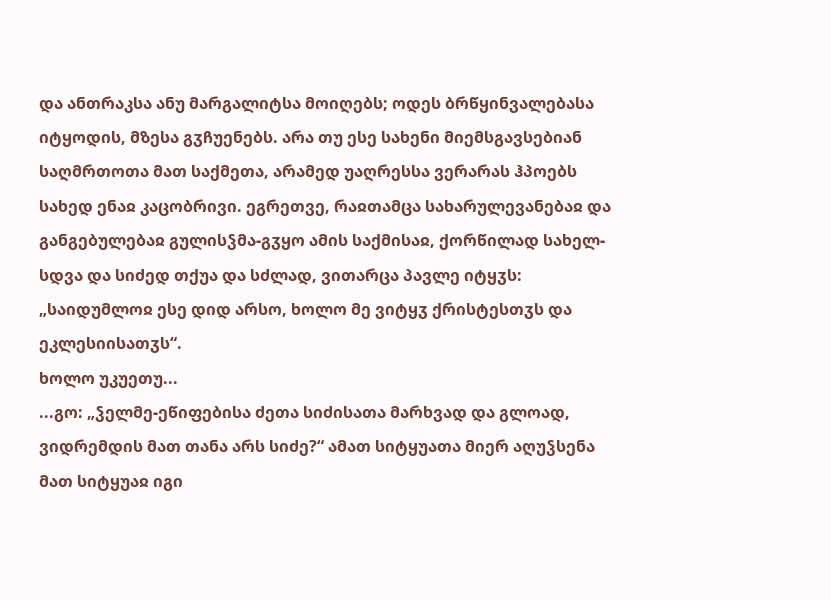და ანთრაკსა ანუ მარგალიტსა მოიღებს; ოდეს ბრწყინვალებასა იტყოდის, მზესა გჳჩუენებს. არა თუ ესე სახენი მიემსგავსებიან საღმრთოთა მათ საქმეთა, არამედ უაღრესსა ვერარას ჰპოებს სახედ ენაჲ კაცობრივი. ეგრეთვე, რაჲთამცა სახარულევანებაჲ და განგებულებაჲ გულისჴმა-გჳყო ამის საქმისაჲ, ქორწილად სახელ-სდვა და სიძედ თქუა და სძლად, ვითარცა პავლე იტყჳს: „საიდუმლოჲ ესე დიდ არსო, ხოლო მე ვიტყჳ ქრისტესთჳს და ეკლესიისათჳს“.
ხოლო უკუეთუ...
...გო: „ჴელმე-ეწიფებისა ძეთა სიძისათა მარხვად და გლოად, ვიდრემდის მათ თანა არს სიძე?“ ამათ სიტყუათა მიერ აღუჴსენა მათ სიტყუაჲ იგი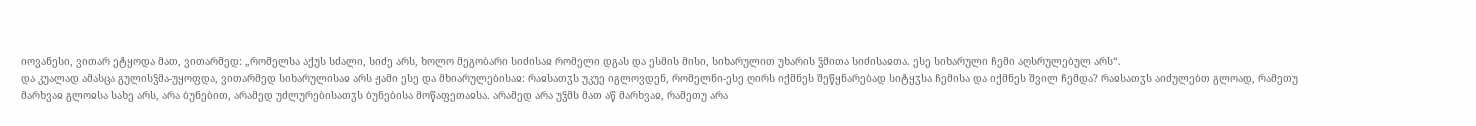იოვანესი, ვითარ ეტყოდა მათ, ვითარმედ: „რომელსა აქუს სძალი, სიძე არს, ხოლო მეგობარი სიძისაჲ რომელი დგას და ესმის მისი, სიხარულით უხარის ჴმითა სიძისაჲთა. ესე სიხარული ჩემი აღსრულებულ არს“.
და კუალად ამასცა გულისჴმა-უყოფდა, ვითარმედ სიხარულისაჲ არს ჟამი ესე და მხიარულებისაჲ: რაჲსათჳს უკუე იგლოვდენ, რომელნი-ესე ღირს იქმნეს შეწყნარებად სიტყჳსა ჩემისა და იქმნეს შვილ ჩემდა? რაჲსათჳს აიძულებთ გლოად, რამეთუ მარხვაჲ გლოჲსა სახე არს, არა ბუნებით, არამედ უძლურებისათჳს ბუნებისა მოწაფეთაჲსა. არამედ არა უჴმს მათ აწ მარხვაჲ, რამეთუ არა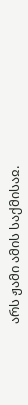არს ჟამი ამის საქმისაჲ.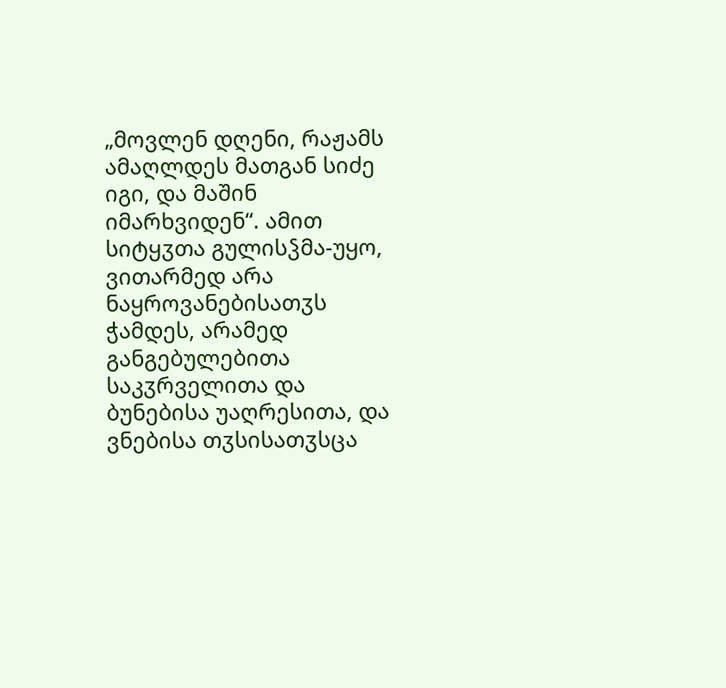„მოვლენ დღენი, რაჟამს ამაღლდეს მათგან სიძე იგი, და მაშინ იმარხვიდენ“. ამით სიტყჳთა გულისჴმა-უყო, ვითარმედ არა ნაყროვანებისათჳს ჭამდეს, არამედ განგებულებითა საკჳრველითა და ბუნებისა უაღრესითა, და ვნებისა თჳსისათჳსცა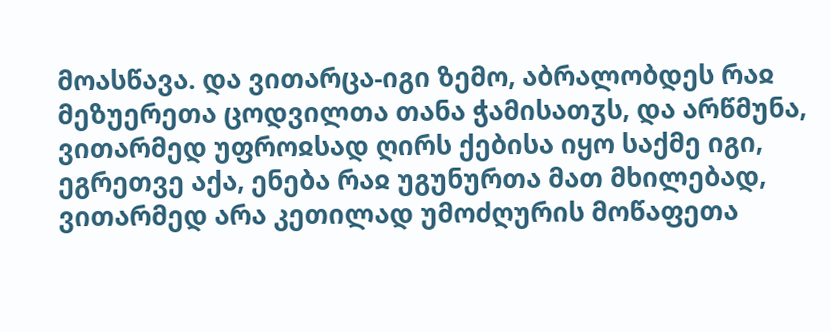მოასწავა. და ვითარცა-იგი ზემო, აბრალობდეს რაჲ მეზუერეთა ცოდვილთა თანა ჭამისათჳს, და არწმუნა, ვითარმედ უფროჲსად ღირს ქებისა იყო საქმე იგი, ეგრეთვე აქა, ენება რაჲ უგუნურთა მათ მხილებად, ვითარმედ არა კეთილად უმოძღურის მოწაფეთა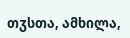თჳსთა, ამხილა,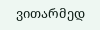ვითარმედ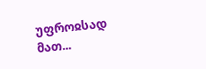უფროჲსად მათ...